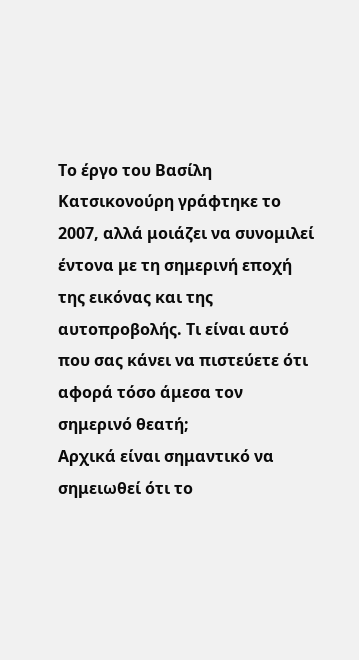Το έργο του Βασίλη Κατσικονούρη γράφτηκε το 2007, αλλά μοιάζει να συνομιλεί έντονα με τη σημερινή εποχή της εικόνας και της αυτοπροβολής. Τι είναι αυτό που σας κάνει να πιστεύετε ότι αφορά τόσο άμεσα τον σημερινό θεατή;
Αρχικά είναι σημαντικό να σημειωθεί ότι το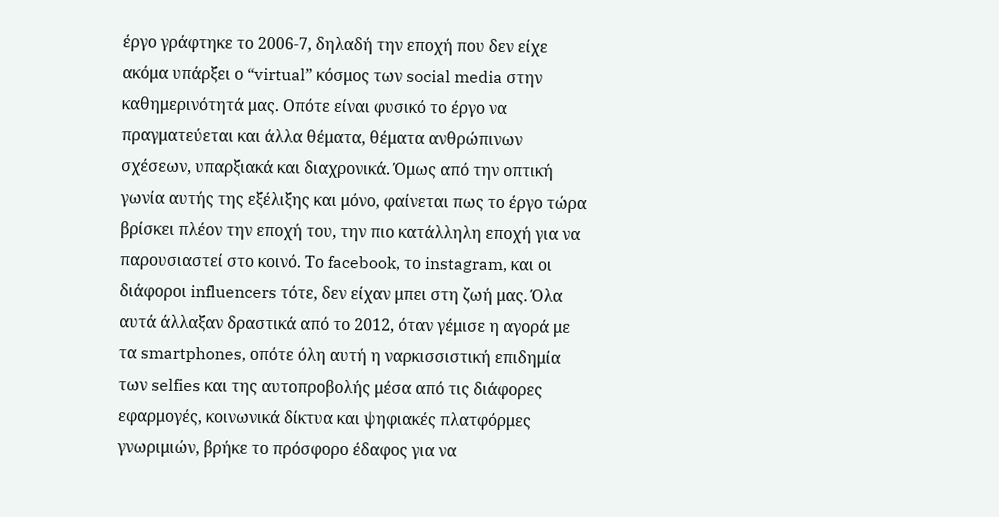έργο γράφτηκε το 2006-7, δηλαδή την εποχή που δεν είχε ακόμα υπάρξει ο “virtual” κόσμος των social media στην καθημερινότητά μας. Οπότε είναι φυσικό το έργο να πραγματεύεται και άλλα θέματα, θέματα ανθρώπινων σχέσεων, υπαρξιακά και διαχρονικά. Όμως από την οπτική γωνία αυτής της εξέλιξης και μόνο, φαίνεται πως το έργο τώρα βρίσκει πλέον την εποχή του, την πιο κατάλληλη εποχή για να παρουσιαστεί στο κοινό. Το facebook, το instagram, και οι διάφοροι influencers τότε, δεν είχαν μπει στη ζωή μας. Όλα αυτά άλλαξαν δραστικά από το 2012, όταν γέμισε η αγορά με τα smartphones, οπότε όλη αυτή η ναρκισσιστική επιδημία των selfies και της αυτοπροβολής μέσα από τις διάφορες εφαρμογές, κοινωνικά δίκτυα και ψηφιακές πλατφόρμες γνωριμιών, βρήκε το πρόσφορο έδαφος για να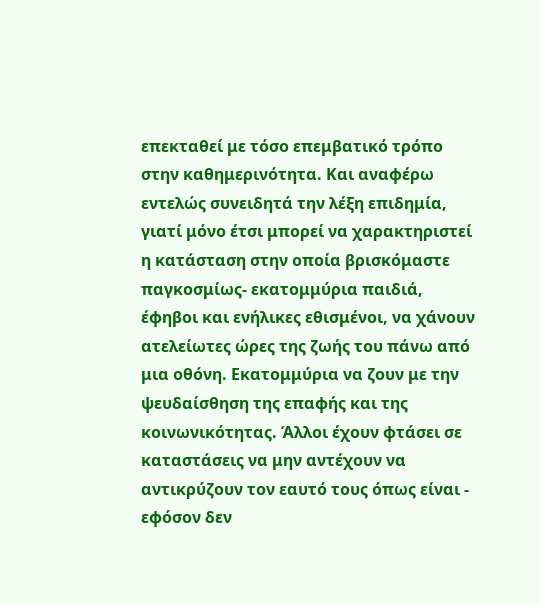επεκταθεί με τόσο επεμβατικό τρόπο στην καθημερινότητα. Και αναφέρω εντελώς συνειδητά την λέξη επιδημία, γιατί μόνο έτσι μπορεί να χαρακτηριστεί η κατάσταση στην οποία βρισκόμαστε παγκοσμίως- εκατομμύρια παιδιά, έφηβοι και ενήλικες εθισμένοι, να χάνουν ατελείωτες ώρες της ζωής του πάνω από μια οθόνη. Εκατομμύρια να ζουν με την ψευδαίσθηση της επαφής και της κοινωνικότητας. Άλλοι έχουν φτάσει σε καταστάσεις να μην αντέχουν να αντικρύζουν τον εαυτό τους όπως είναι - εφόσον δεν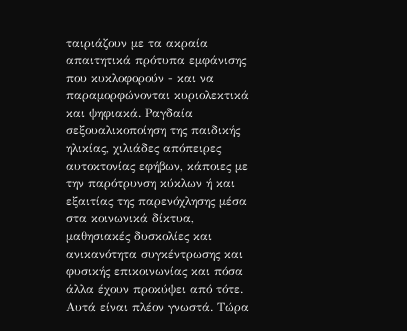ταιριάζουν με τα ακραία απαιτητικά πρότυπα εμφάνισης που κυκλοφορούν - και να παραμορφώνονται κυριολεκτικά και ψηφιακά. Ραγδαία σεξουαλικοποίηση της παιδικής ηλικίας, χιλιάδες απόπειρες αυτοκτονίας εφήβων, κάποιες με την παρότρυνση κύκλων ή και εξαιτίας της παρενόχλησης μέσα στα κοινωνικά δίκτυα, μαθησιακές δυσκολίες και ανικανότητα συγκέντρωσης και φυσικής επικοινωνίας και πόσα άλλα έχουν προκύψει από τότε. Αυτά είναι πλέον γνωστά. Τώρα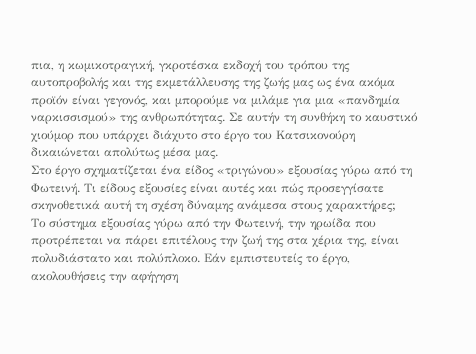πια, η κωμικοτραγική, γκροτέσκα εκδοχή του τρόπου της αυτοπροβολής και της εκμετάλλευσης της ζωής μας ως ένα ακόμα προϊόν είναι γεγονός, και μπορούμε να μιλάμε για μια «πανδημία ναρκισσισμού» της ανθρωπότητας. Σε αυτήν τη συνθήκη το καυστικό χιούμορ που υπάρχει διάχυτο στο έργο του Κατσικονούρη δικαιώνεται απολύτως μέσα μας.
Στο έργο σχηματίζεται ένα είδος «τριγώνου» εξουσίας γύρω από τη Φωτεινή. Τι είδους εξουσίες είναι αυτές και πώς προσεγγίσατε σκηνοθετικά αυτή τη σχέση δύναμης ανάμεσα στους χαρακτήρες;
Το σύστημα εξουσίας γύρω από την Φωτεινή, την ηρωίδα που προτρέπεται να πάρει επιτέλους την ζωή της στα χέρια της, είναι πολυδιάστατο και πολύπλοκο. Εάν εμπιστευτείς το έργο, ακολουθήσεις την αφήγηση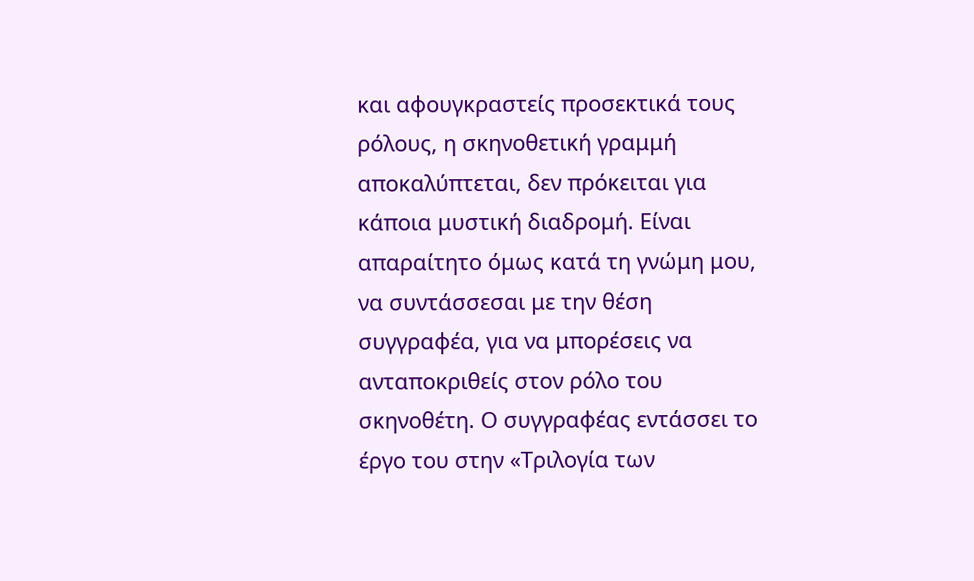και αφουγκραστείς προσεκτικά τους ρόλους, η σκηνοθετική γραμμή αποκαλύπτεται, δεν πρόκειται για κάποια μυστική διαδρομή. Είναι απαραίτητο όμως κατά τη γνώμη μου, να συντάσσεσαι με την θέση συγγραφέα, για να μπορέσεις να ανταποκριθείς στον ρόλο του σκηνοθέτη. Ο συγγραφέας εντάσσει το έργο του στην «Τριλογία των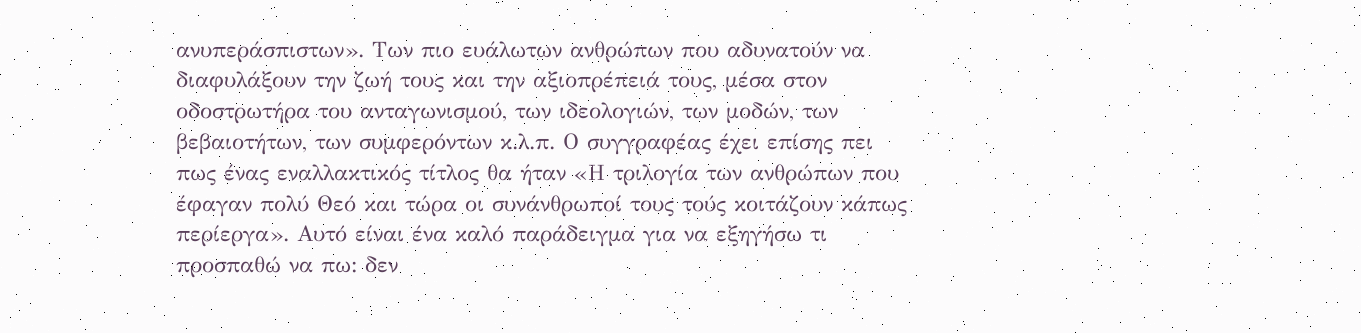ανυπεράσπιστων». Των πιο ευάλωτων ανθρώπων που αδυνατούν να διαφυλάξουν την ζωή τους και την αξιοπρέπειά τους, μέσα στον οδοστρωτήρα του ανταγωνισμού, των ιδεολογιών, των μοδών, των βεβαιοτήτων, των συμφερόντων κ.λ.π. Ο συγγραφέας έχει επίσης πει πως ένας εναλλακτικός τίτλος θα ήταν «Η τριλογία των ανθρώπων που έφαγαν πολύ Θεό και τώρα οι συνάνθρωποί τους τούς κοιτάζουν κάπως περίεργα». Αυτό είναι ένα καλό παράδειγμα για να εξηγήσω τι προσπαθώ να πω: δεν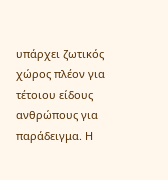υπάρχει ζωτικός χώρος πλέον για τέτοιου είδους ανθρώπους για παράδειγμα. Η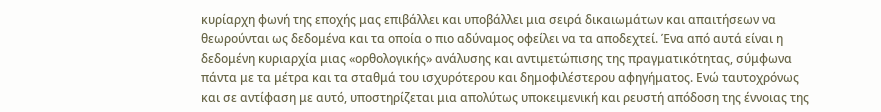κυρίαρχη φωνή της εποχής μας επιβάλλει και υποβάλλει μια σειρά δικαιωμάτων και απαιτήσεων να θεωρούνται ως δεδομένα και τα οποία ο πιο αδύναμος οφείλει να τα αποδεχτεί. Ένα από αυτά είναι η δεδομένη κυριαρχία μιας «ορθολογικής» ανάλυσης και αντιμετώπισης της πραγματικότητας, σύμφωνα πάντα με τα μέτρα και τα σταθμά του ισχυρότερου και δημοφιλέστερου αφηγήματος. Ενώ ταυτοχρόνως και σε αντίφαση με αυτό, υποστηρίζεται μια απολύτως υποκειμενική και ρευστή απόδοση της έννοιας της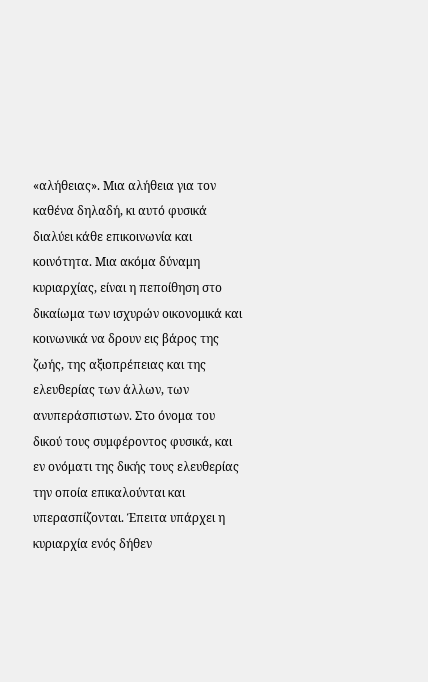«αλήθειας». Μια αλήθεια για τον καθένα δηλαδή, κι αυτό φυσικά διαλύει κάθε επικοινωνία και κοινότητα. Μια ακόμα δύναμη κυριαρχίας, είναι η πεποίθηση στο δικαίωμα των ισχυρών οικονομικά και κοινωνικά να δρουν εις βάρος της ζωής, της αξιοπρέπειας και της ελευθερίας των άλλων, των ανυπεράσπιστων. Στο όνομα του δικού τους συμφέροντος φυσικά, και εν ονόματι της δικής τους ελευθερίας την οποία επικαλούνται και υπερασπίζονται. Έπειτα υπάρχει η κυριαρχία ενός δήθεν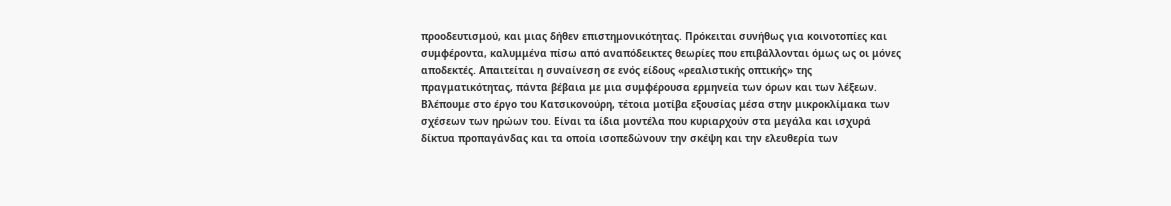προοδευτισμού, και μιας δήθεν επιστημονικότητας. Πρόκειται συνήθως για κοινοτοπίες και συμφέροντα, καλυμμένα πίσω από αναπόδεικτες θεωρίες που επιβάλλονται όμως ως οι μόνες αποδεκτές. Απαιτείται η συναίνεση σε ενός είδους «ρεαλιστικής οπτικής» της πραγματικότητας, πάντα βέβαια με μια συμφέρουσα ερμηνεία των όρων και των λέξεων. Βλέπουμε στο έργο του Κατσικονούρη, τέτοια μοτίβα εξουσίας μέσα στην μικροκλίμακα των σχέσεων των ηρώων του. Είναι τα ίδια μοντέλα που κυριαρχούν στα μεγάλα και ισχυρά δίκτυα προπαγάνδας και τα οποία ισοπεδώνουν την σκέψη και την ελευθερία των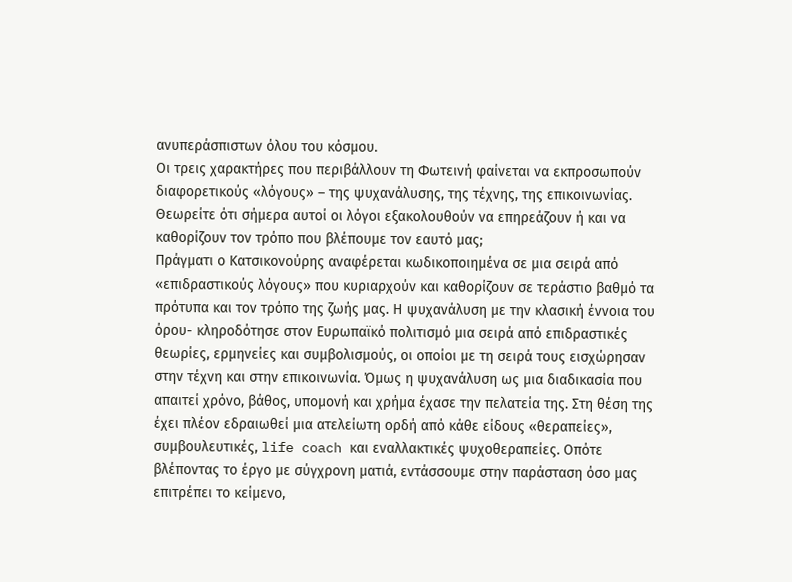ανυπεράσπιστων όλου του κόσμου.
Οι τρεις χαρακτήρες που περιβάλλουν τη Φωτεινή φαίνεται να εκπροσωπούν διαφορετικούς «λόγους» – της ψυχανάλυσης, της τέχνης, της επικοινωνίας. Θεωρείτε ότι σήμερα αυτοί οι λόγοι εξακολουθούν να επηρεάζουν ή και να καθορίζουν τον τρόπο που βλέπουμε τον εαυτό μας;
Πράγματι ο Κατσικονούρης αναφέρεται κωδικοποιημένα σε μια σειρά από «επιδραστικούς λόγους» που κυριαρχούν και καθορίζουν σε τεράστιο βαθμό τα πρότυπα και τον τρόπο της ζωής μας. Η ψυχανάλυση με την κλασική έννοια του όρου- κληροδότησε στον Ευρωπαϊκό πολιτισμό μια σειρά από επιδραστικές θεωρίες, ερμηνείες και συμβολισμούς, οι οποίοι με τη σειρά τους εισχώρησαν στην τέχνη και στην επικοινωνία. Όμως η ψυχανάλυση ως μια διαδικασία που απαιτεί χρόνο, βάθος, υπομονή και χρήμα έχασε την πελατεία της. Στη θέση της έχει πλέον εδραιωθεί μια ατελείωτη ορδή από κάθε είδους «θεραπείες», συμβουλευτικές, life coach και εναλλακτικές ψυχοθεραπείες. Οπότε βλέποντας το έργο με σύγχρονη ματιά, εντάσσουμε στην παράσταση όσο μας επιτρέπει το κείμενο,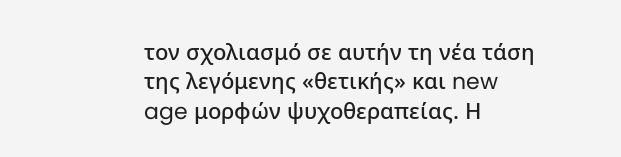τον σχολιασμό σε αυτήν τη νέα τάση της λεγόμενης «θετικής» και new age μορφών ψυχοθεραπείας. Η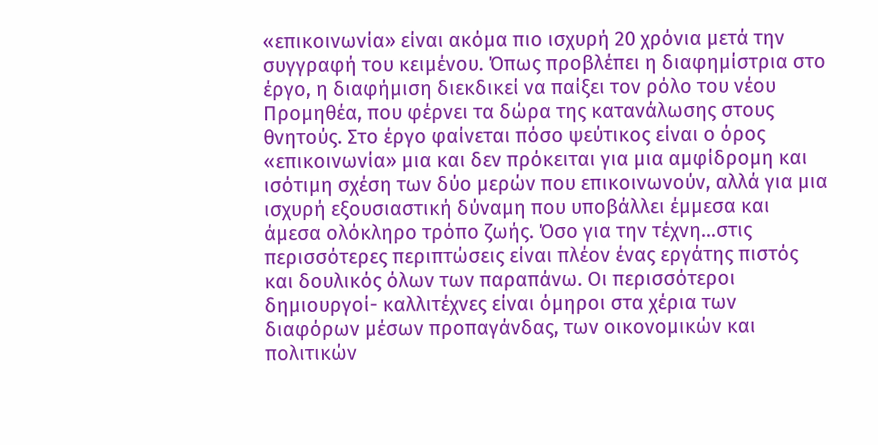«επικοινωνία» είναι ακόμα πιο ισχυρή 20 χρόνια μετά την συγγραφή του κειμένου. Όπως προβλέπει η διαφημίστρια στο έργο, η διαφήμιση διεκδικεί να παίξει τον ρόλο του νέου Προμηθέα, που φέρνει τα δώρα της κατανάλωσης στους θνητούς. Στο έργο φαίνεται πόσο ψεύτικος είναι ο όρος «επικοινωνία» μια και δεν πρόκειται για μια αμφίδρομη και ισότιμη σχέση των δύο μερών που επικοινωνούν, αλλά για μια ισχυρή εξουσιαστική δύναμη που υποβάλλει έμμεσα και άμεσα ολόκληρο τρόπο ζωής. Όσο για την τέχνη…στις περισσότερες περιπτώσεις είναι πλέον ένας εργάτης πιστός και δουλικός όλων των παραπάνω. Οι περισσότεροι δημιουργοί- καλλιτέχνες είναι όμηροι στα χέρια των διαφόρων μέσων προπαγάνδας, των οικονομικών και πολιτικών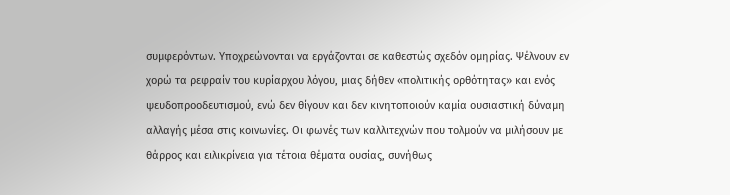συμφερόντων. Υποχρεώνονται να εργάζονται σε καθεστώς σχεδόν ομηρίας. Ψέλνουν εν χορώ τα ρεφραίν του κυρίαρχου λόγου, μιας δήθεν «πολιτικής ορθότητας» και ενός ψευδοπροοδευτισμού, ενώ δεν θίγουν και δεν κινητοποιούν καμία ουσιαστική δύναμη αλλαγής μέσα στις κοινωνίες. Οι φωνές των καλλιτεχνών που τολμούν να μιλήσουν με θάρρος και ειλικρίνεια για τέτοια θέματα ουσίας, συνήθως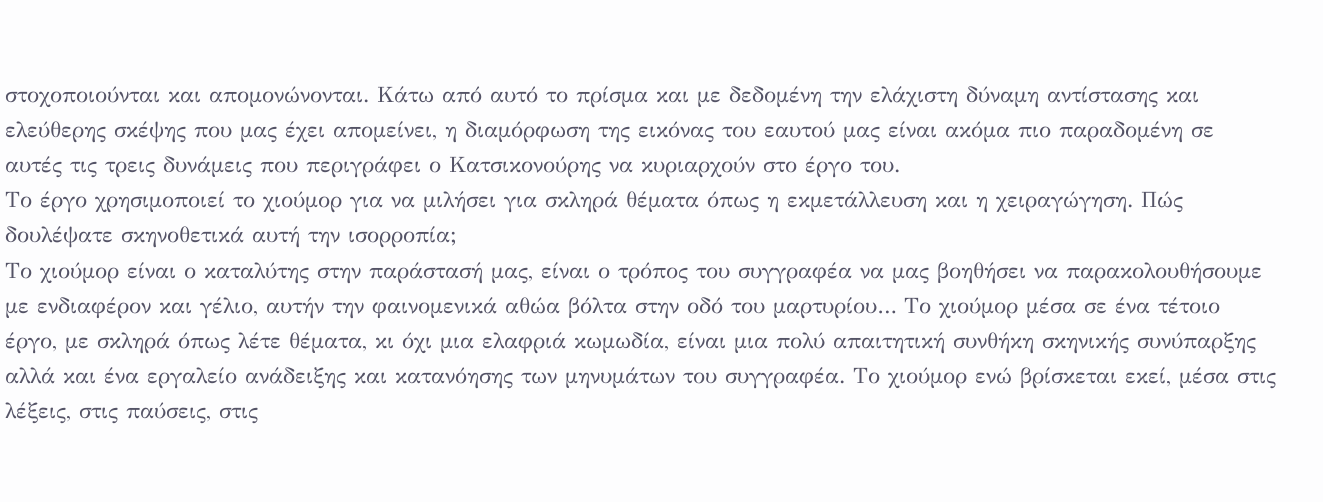στοχοποιούνται και απομονώνονται. Κάτω από αυτό το πρίσμα και με δεδομένη την ελάχιστη δύναμη αντίστασης και ελεύθερης σκέψης που μας έχει απομείνει, η διαμόρφωση της εικόνας του εαυτού μας είναι ακόμα πιο παραδομένη σε αυτές τις τρεις δυνάμεις που περιγράφει ο Κατσικονούρης να κυριαρχούν στο έργο του.
Το έργο χρησιμοποιεί το χιούμορ για να μιλήσει για σκληρά θέματα όπως η εκμετάλλευση και η χειραγώγηση. Πώς δουλέψατε σκηνοθετικά αυτή την ισορροπία;
Το χιούμορ είναι ο καταλύτης στην παράστασή μας, είναι ο τρόπος του συγγραφέα να μας βοηθήσει να παρακολουθήσουμε με ενδιαφέρον και γέλιο, αυτήν την φαινομενικά αθώα βόλτα στην οδό του μαρτυρίου… Το χιούμορ μέσα σε ένα τέτοιο έργο, με σκληρά όπως λέτε θέματα, κι όχι μια ελαφριά κωμωδία, είναι μια πολύ απαιτητική συνθήκη σκηνικής συνύπαρξης αλλά και ένα εργαλείο ανάδειξης και κατανόησης των μηνυμάτων του συγγραφέα. Το χιούμορ ενώ βρίσκεται εκεί, μέσα στις λέξεις, στις παύσεις, στις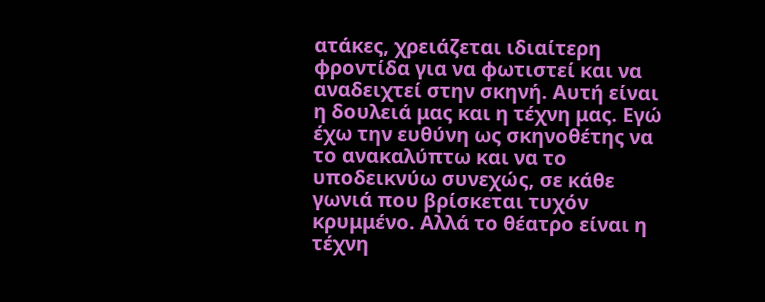ατάκες, χρειάζεται ιδιαίτερη φροντίδα για να φωτιστεί και να αναδειχτεί στην σκηνή. Αυτή είναι η δουλειά μας και η τέχνη μας. Εγώ έχω την ευθύνη ως σκηνοθέτης να το ανακαλύπτω και να το υποδεικνύω συνεχώς, σε κάθε γωνιά που βρίσκεται τυχόν κρυμμένο. Αλλά το θέατρο είναι η τέχνη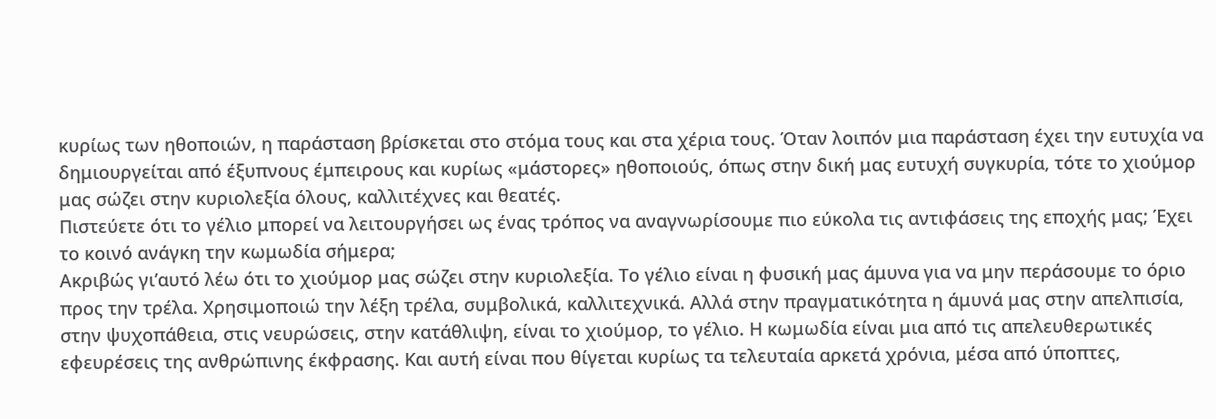κυρίως των ηθοποιών, η παράσταση βρίσκεται στο στόμα τους και στα χέρια τους. Όταν λοιπόν μια παράσταση έχει την ευτυχία να δημιουργείται από έξυπνους έμπειρους και κυρίως «μάστορες» ηθοποιούς, όπως στην δική μας ευτυχή συγκυρία, τότε το χιούμορ μας σώζει στην κυριολεξία όλους, καλλιτέχνες και θεατές.
Πιστεύετε ότι το γέλιο μπορεί να λειτουργήσει ως ένας τρόπος να αναγνωρίσουμε πιο εύκολα τις αντιφάσεις της εποχής μας; Έχει το κοινό ανάγκη την κωμωδία σήμερα;
Ακριβώς γι’αυτό λέω ότι το χιούμορ μας σώζει στην κυριολεξία. Το γέλιο είναι η φυσική μας άμυνα για να μην περάσουμε το όριο προς την τρέλα. Χρησιμοποιώ την λέξη τρέλα, συμβολικά, καλλιτεχνικά. Αλλά στην πραγματικότητα η άμυνά μας στην απελπισία, στην ψυχοπάθεια, στις νευρώσεις, στην κατάθλιψη, είναι το χιούμορ, το γέλιο. Η κωμωδία είναι μια από τις απελευθερωτικές εφευρέσεις της ανθρώπινης έκφρασης. Και αυτή είναι που θίγεται κυρίως τα τελευταία αρκετά χρόνια, μέσα από ύποπτες,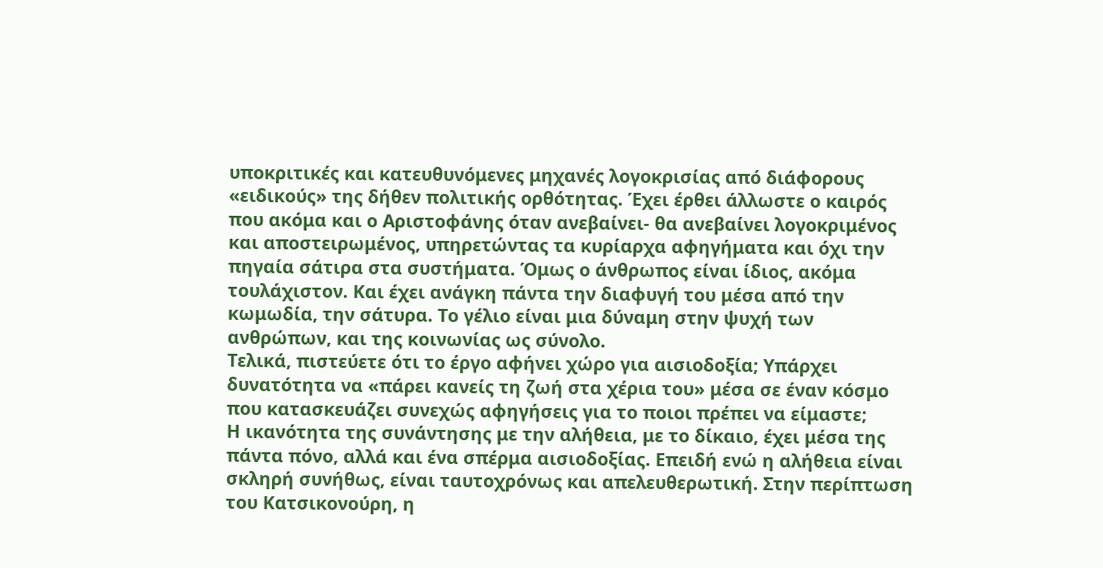υποκριτικές και κατευθυνόμενες μηχανές λογοκρισίας από διάφορους «ειδικούς» της δήθεν πολιτικής ορθότητας. Έχει έρθει άλλωστε ο καιρός που ακόμα και ο Αριστοφάνης όταν ανεβαίνει- θα ανεβαίνει λογοκριμένος και αποστειρωμένος, υπηρετώντας τα κυρίαρχα αφηγήματα και όχι την πηγαία σάτιρα στα συστήματα. Όμως ο άνθρωπος είναι ίδιος, ακόμα τουλάχιστον. Και έχει ανάγκη πάντα την διαφυγή του μέσα από την κωμωδία, την σάτυρα. Το γέλιο είναι μια δύναμη στην ψυχή των ανθρώπων, και της κοινωνίας ως σύνολο.
Τελικά, πιστεύετε ότι το έργο αφήνει χώρο για αισιοδοξία; Υπάρχει δυνατότητα να «πάρει κανείς τη ζωή στα χέρια του» μέσα σε έναν κόσμο που κατασκευάζει συνεχώς αφηγήσεις για το ποιοι πρέπει να είμαστε;
Η ικανότητα της συνάντησης με την αλήθεια, με το δίκαιο, έχει μέσα της πάντα πόνο, αλλά και ένα σπέρμα αισιοδοξίας. Επειδή ενώ η αλήθεια είναι σκληρή συνήθως, είναι ταυτοχρόνως και απελευθερωτική. Στην περίπτωση του Κατσικονούρη, η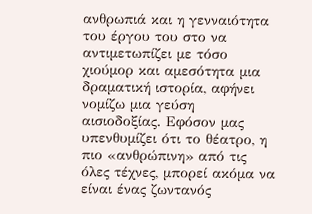ανθρωπιά και η γενναιότητα του έργου του στο να αντιμετωπίζει με τόσο χιούμορ και αμεσότητα μια δραματική ιστορία, αφήνει νομίζω μια γεύση αισιοδοξίας. Εφόσον μας υπενθυμίζει ότι το θέατρο, η πιο «ανθρώπινη» από τις όλες τέχνες, μπορεί ακόμα να είναι ένας ζωντανός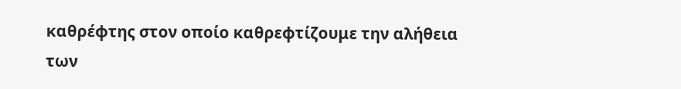καθρέφτης στον οποίο καθρεφτίζουμε την αλήθεια των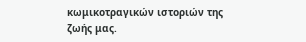κωμικοτραγικών ιστοριών της ζωής μας.